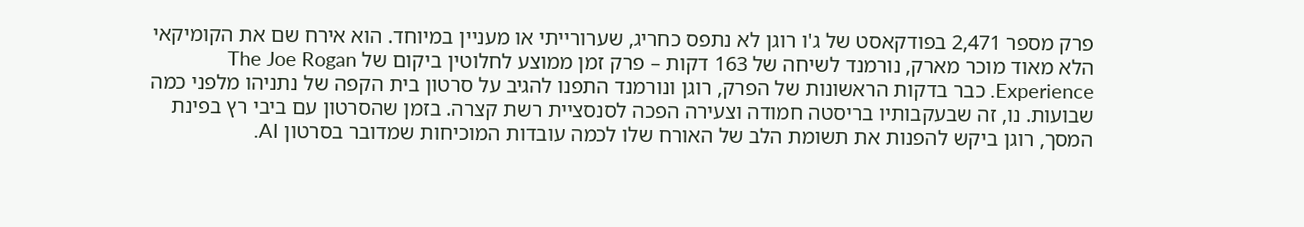פרק מספר 2,471 בפודקאסט של ג'ו רוגן לא נתפס כחריג, שערורייתי או מעניין במיוחד. הוא אירח שם את הקומיקאי הלא מאוד מוכר מארק, נורמנד לשיחה של 163 דקות – פרק זמן ממוצע לחלוטין ביקום של The Joe Rogan Experience. כבר בדקות הראשונות של הפרק, רוגן ונורמנד התפנו להגיב על סרטון בית הקפה של נתניהו מלפני כמה שבועות. נו, זה שבעקבותיו בריסטה חמודה וצעירה הפכה לסנסציית רשת קצרה. בזמן שהסרטון עם ביבי רץ בפינת המסך, רוגן ביקש להפנות את תשומת הלב של האורח שלו לכמה עובדות המוכיחות שמדובר בסרטון AI.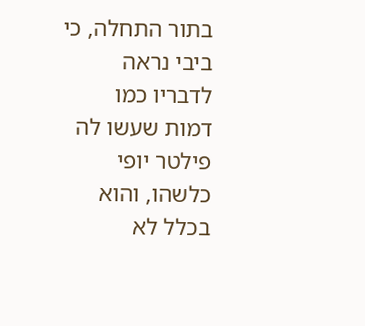בתור התחלה, כי ביבי נראה לדבריו כמו דמות שעשו לה פילטר יופי כלשהו, והוא בכלל לא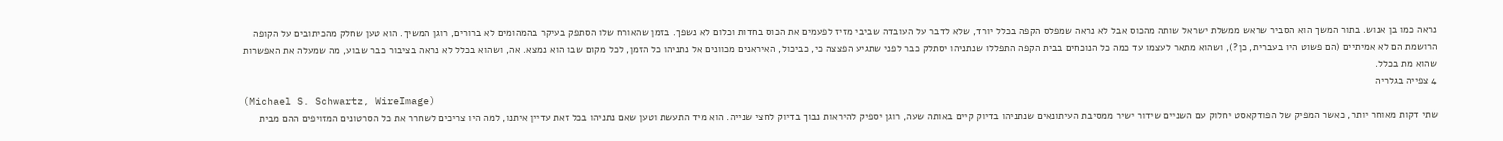נראה כמו בן אנוש. בתור המשך הוא הסביר שראש ממשלת ישראל שותה מהכוס אבל לא נראה שמפלס הקפה בכלל יורד, שלא לדבר על העובדה שביבי מזיז לפעמים את הכוס בחדות וכלום לא נשפך. בזמן שהאורח שלו הסתפק בעיקר בהמהומים לא ברורים, רוגן המשיך. הוא טען שחלק מהכיתובים על הקופה הרושמת הם לא אמיתיים (הם פשוט היו בעברית, כן?), ושהוא מתאר לעצמו עד כמה כל הנוכחים בבית הקפה התפללו שנתניהו יסתלק כבר לפני שתגיע הפצצה כי, כביכול, האיראנים מכוונים אל נתניהו כל הזמן, לכל מקום שבו הוא נמצא. אה, ושהוא בכלל לא נראה בציבור כבר שבוע, מה שמעלה את האפשרות שהוא מת בכלל.
4 צפייה בגלריה
(Michael S. Schwartz, WireImage)
שתי דקות מאוחר יותר, כאשר המפיק של הפודקאסט יחלוק עם השניים שידור ישיר ממסיבת העיתונאים שנתניהו בדיוק קיים באותה שעה, רוגן יספיק להיראות נבוך בדיוק לחצי שנייה. הוא מיד התעשת וטען שאם נתניהו בכל זאת עדיין איתנו, למה היו צריכים לשחרר את כל הסרטונים המזויפים ההם מבית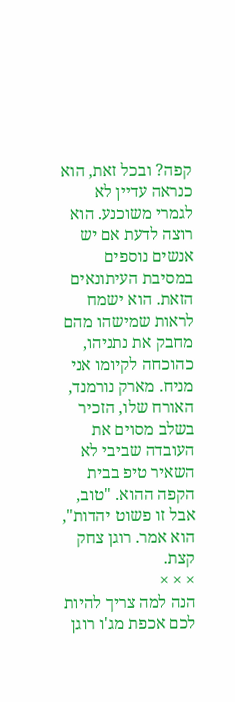קפה? ובכל זאת, הוא כנראה עדיין לא לגמרי משוכנע. הוא רוצה לדעת אם יש אנשים נוספים במסיבת העיתונאים הזאת. הוא ישמח לראות שמישהו מהם מחבק את נתניהו, כהוכחה לקיומו אני מניח. מארק נורמנד, האורח שלו, הזכיר בשלב מסוים את העובדה שביבי לא השאיר טיפ בבית הקפה ההוא. "טוב, אבל זו פשוט יהדות", הוא אמר. רוגן צחק קצת.
× × ×
הנה למה צריך להיות לכם אכפת מג'ו רוגן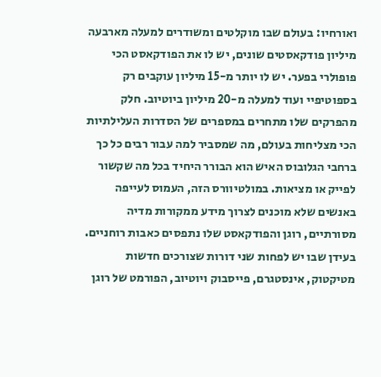ואורחיו: בעולם שבו מוקלטים ומשודרים למעלה מארבעה מיליון פודקאסטים שונים, יש לו את הפודקאסט הכי פופולרי בפער. יש לו יותר מ-15 מיליון עוקבים רק בספוטיפיי ועוד למעלה מ-20 מיליון ביוטיוב. חלק מהפרקים שלו מתחרים במספרים של הסדרות העלילתיות הכי מצליחות בעולם, מה שמסביר למה עבור רבים כל כך ברחבי הגלובוס האיש הוא הבורר היחיד בכל מה שקשור לפייק או מציאות. במולטיוורס הזה, העמוס לעייפה באנשים שלא מוכנים לצרוך מידע ממקורות מדיה מסורתיים, רוגן והפודקאסט שלו נתפסים כאבות רוחניים. בעידן שבו יש לפחות שני דורות שצורכים חדשות מטיקטוק, אינסטגרם, פייסבוק ויוטיוב, הפורמט של רוגן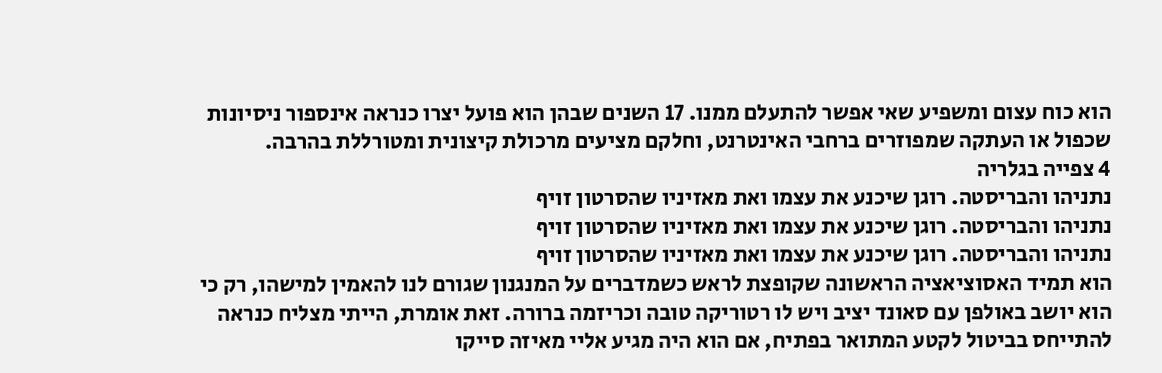הוא כוח עצום ומשפיע שאי אפשר להתעלם ממנו. 17 השנים שבהן הוא פועל יצרו כנראה אינספור ניסיונות שכפול או העתקה שמפוזרים ברחבי האינטרנט, וחלקם מציעים מרכולת קיצונית ומטורללת בהרבה.
4 צפייה בגלריה
נתניהו והבריסטה. רוגן שיכנע את עצמו ואת מאזיניו שהסרטון זויף
נתניהו והבריסטה. רוגן שיכנע את עצמו ואת מאזיניו שהסרטון זויף
נתניהו והבריסטה. רוגן שיכנע את עצמו ואת מאזיניו שהסרטון זויף
הוא תמיד האסוציאציה הראשונה שקופצת לראש כשמדברים על המנגנון שגורם לנו להאמין למישהו, רק כי הוא יושב באולפן עם סאונד יציב ויש לו רטוריקה טובה וכריזמה ברורה. זאת אומרת, הייתי מצליח כנראה להתייחס בביטול לקטע המתואר בפתיח, אם הוא היה מגיע אליי מאיזה סייקו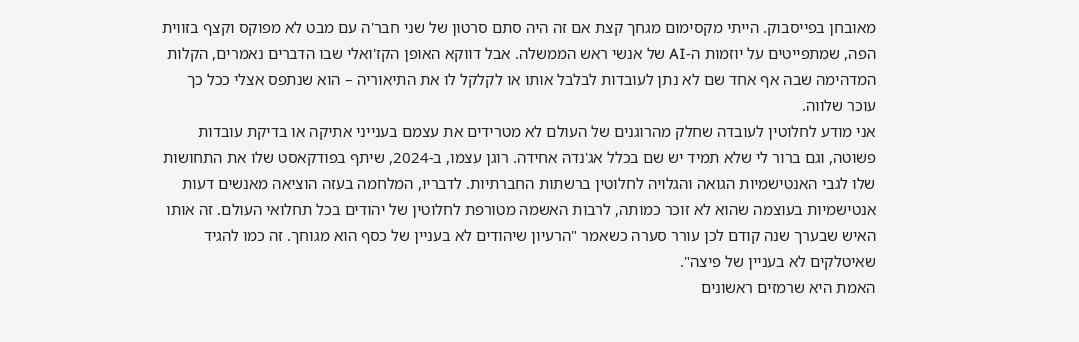מאובחן בפייסבוק. הייתי מקסימום מגחך קצת אם זה היה סתם סרטון של שני חבר'ה עם מבט לא מפוקס וקצף בזווית הפה, שמתפייטים על יוזמות ה-AI של אנשי ראש הממשלה. אבל דווקא האופן הקז'ואלי שבו הדברים נאמרים, הקלות המדהימה שבה אף אחד שם לא נתן לעובדות לבלבל אותו או לקלקל לו את התיאוריה – הוא שנתפס אצלי ככל כך עוכר שלווה.
אני מודע לחלוטין לעובדה שחלק מהרוגנים של העולם לא מטרידים את עצמם בענייני אתיקה או בדיקת עובדות פשוטה, וגם ברור לי שלא תמיד יש שם בכלל אג'נדה אחידה. רוגן עצמו, ב-2024, שיתף בפודקאסט שלו את התחושות שלו לגבי האנטישמיות הגואה והגלויה לחלוטין ברשתות החברתיות. לדבריו, המלחמה בעזה הוציאה מאנשים דעות אנטישמיות בעוצמה שהוא לא זוכר כמותה, לרבות האשמה מטורפת לחלוטין של יהודים בכל תחלואי העולם. זה אותו האיש שבערך שנה קודם לכן עורר סערה כשאמר "הרעיון שיהודים לא בעניין של כסף הוא מגוחך. זה כמו להגיד שאיטלקים לא בעניין של פיצה".
האמת היא שרמזים ראשונים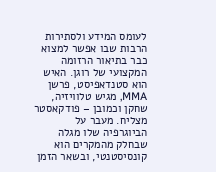לעומס המידע ולסתירות הרבות שבו אפשר למצוא כבר בתיאור הרזומה המקצועי של רוגן. האיש הוא סטנדאפיסט, פרשן MMA, מגיש טלוויזיה, שחקן וכמובן – פודקאסטר מצליח. מעבר על הביוגרפיה שלו מגלה שבחלק מהמקרים הוא קונסיסטנטי, ובשאר הזמן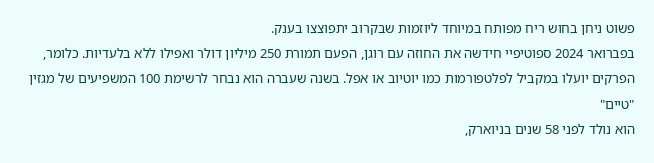פשוט ניחן בחוש ריח מפותח במיוחד ליוזמות שבקרוב יתפוצצו בענק.
בפברואר 2024 ספוטיפיי חידשה את החוזה עם רוגן, הפעם תמורת 250 מיליון דולר ואפילו ללא בלעדיות. כלומר, הפרקים יועלו במקביל לפלטפורמות כמו יוטיוב או אפל. בשנה שעברה הוא נבחר לרשימת 100 המשפיעים של מגזין "טיים"
הוא נולד לפני 58 שנים בניוארק,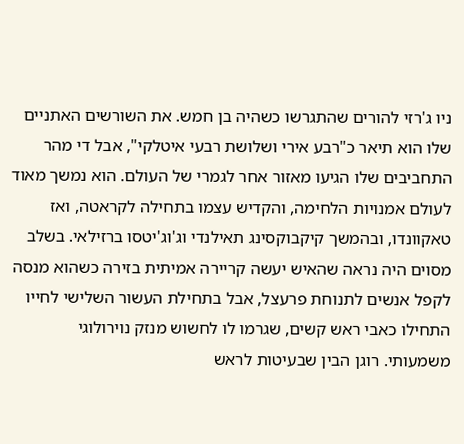ניו ג'רזי להורים שהתגרשו כשהיה בן חמש. את השורשים האתניים שלו הוא תיאר כ"רבע אירי ושלושת רבעי איטלקי", אבל די מהר התחביבים שלו הגיעו מאזור אחר לגמרי של העולם. הוא נמשך מאוד לעולם אמנויות הלחימה, והקדיש עצמו בתחילה לקראטה, ואז טאקוונדו, ובהמשך קיקבוקסינג תאילנדי וג'וג'יטסו ברזילאי. בשלב מסוים היה נראה שהאיש יעשה קריירה אמיתית בזירה כשהוא מנסה לקפל אנשים לתנוחת פרעצל, אבל בתחילת העשור השלישי לחייו התחילו כאבי ראש קשים, שגרמו לו לחשוש מנזק נוירולוגי משמעותי. רוגן הבין שבעיטות לראש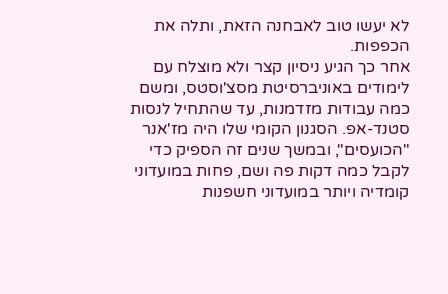לא יעשו טוב לאבחנה הזאת, ותלה את הכפפות.
אחר כך הגיע ניסיון קצר ולא מוצלח עם לימודים באוניברסיטת מסצ'וסטס, ומשם כמה עבודות מזדמנות, עד שהתחיל לנסות סטנד-אפ. הסגנון הקומי שלו היה מז'אנר "הכועסים", ובמשך שנים זה הספיק כדי לקבל כמה דקות פה ושם, פחות במועדוני קומדיה ויותר במועדוני חשפנות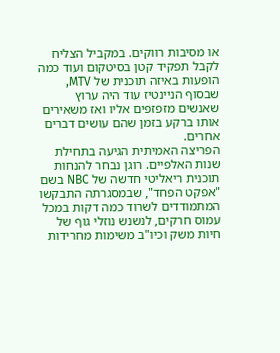או מסיבות רווקים. במקביל הצליח לקבל תפקיד קטן בסיטקום ועוד כמה הופעות באיזה תוכנית של MTV, שבסוף הניינטיז עוד היה ערוץ שאנשים מזפזפים אליו ואז משאירים אותו ברקע בזמן שהם עושים דברים אחרים.
הפריצה האמיתית הגיעה בתחילת שנות האלפיים. רוגן נבחר להנחות תוכנית ריאליטי חדשה של NBC בשם "אפקט הפחד", שבמסגרתה התבקשו המתמודדים לשרוד כמה דקות במכל עמוס חרקים, לנשנש נוזלי גוף של חיות משק וכיו"ב משימות מחרידות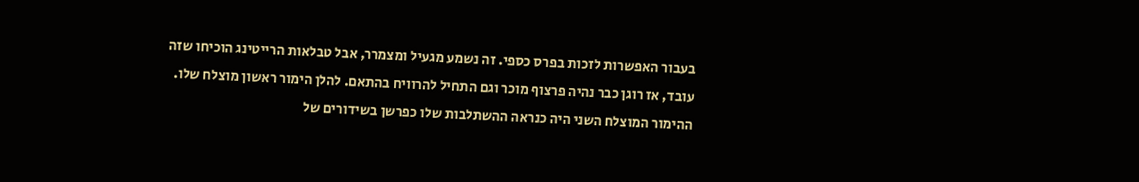בעבור האפשרות לזכות בפרס כספי. זה נשמע מגעיל ומצמרר, אבל טבלאות הרייטינג הוכיחו שזה עובד, אז רוגן כבר נהיה פרצוף מוכר וגם התחיל להרוויח בהתאם. להלן הימור ראשון מוצלח שלו. ההימור המוצלח השני היה כנראה ההשתלבות שלו כפרשן בשידורים של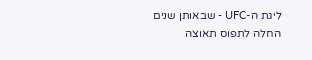ליגת ה-UFC - שבאותן שנים החלה לתפוס תאוצה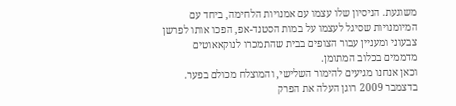משוגעת. הניסיון שלו עצמו עם אמנויות הלחימה, ביחד עם המיומנויות שסיגל לעצמו על במות הסטנד-אפ, הפכו אותו לפרשן צבעוני ומעניין עבור הצופים בבית שהתמכרו לנוקאאוטים מדממים בכלוב המתומן.
וכאן אנחנו מגיעים להימור השלישי, והמוצלח מכולם בפער. בדצמבר 2009 רוגן העלה את הפרק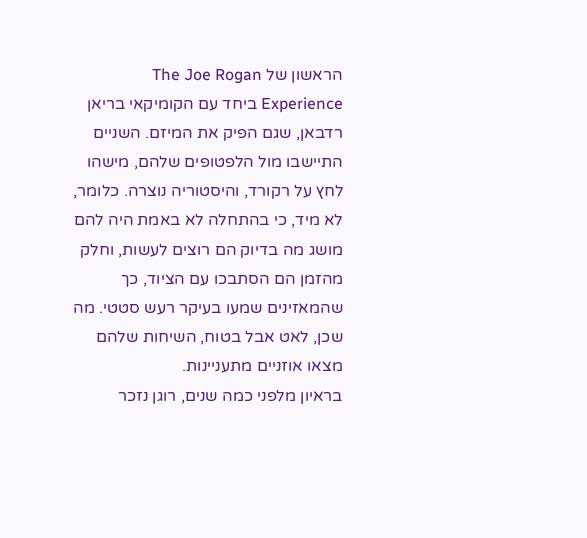הראשון של The Joe Rogan Experience ביחד עם הקומיקאי בריאן רדבאן, שגם הפיק את המיזם. השניים התיישבו מול הלפטופים שלהם, מישהו לחץ על רקורד, והיסטוריה נוצרה. כלומר, לא מיד, כי בהתחלה לא באמת היה להם מושג מה בדיוק הם רוצים לעשות, וחלק מהזמן הם הסתבכו עם הציוד, כך שהמאזינים שמעו בעיקר רעש סטטי. מה שכן, לאט אבל בטוח, השיחות שלהם מצאו אוזניים מתעניינות.
בראיון מלפני כמה שנים, רוגן נזכר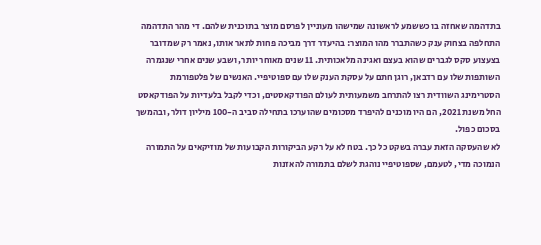בתדהמה שאחזה בו כששמע לראשונה שמישהו מעוניין לפרסם מוצר בתוכנית שלהם. די מהר התדהמה התחלפה בצחוק ענק כשהתברר מהו המוצר: בהיעדר דרך מביכה פחות לתאר אותו, נאמר רק שמדובר בצעצוע סקס לגברים שהוא בעצם ואגינה מלאכותית. 11 שנים מאוחר יותר, ושבע שנים אחרי שנגמרה השותפות שלו עם רדבאן, רוגן חתם על עסקת הענק שלו עם ספוטיפיי. האנשים של פלטפורמת הסטרימינג השוודית רצו להתרחב משמעותית לעולם הפודקאסטים, וכדי לקבל בלעדיות על הפודקאסט החל משנת 2021, הם היו מוכנים להיפרד מסכומים שהוערכו בתחילה סביב ה-100 מיליון דולר, ובהמשך בסכום כפול.
לא שהעסקה הזאת עברה בשקט כל כך. בטח לא על רקע הביקורות הקבועות של מוזיקאים על התמורה הנמוכה מדי, לטעמם, שספוטיפיי נוהגת לשלם בתמורה להאזנות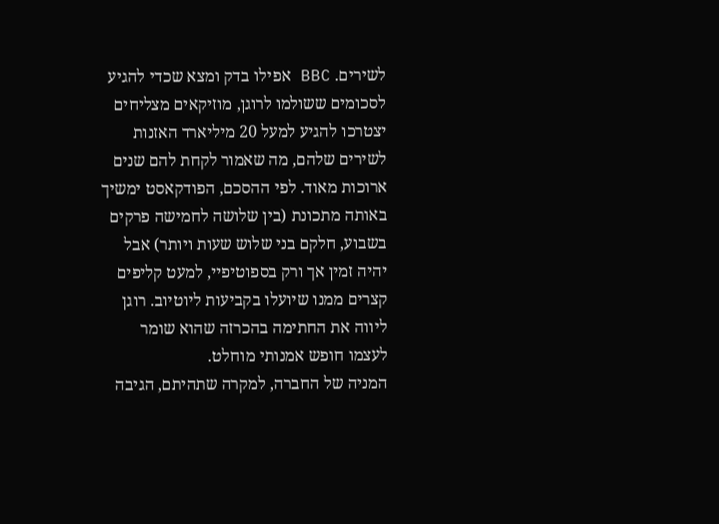לשירים. BBC אפילו בדק ומצא שכדי להגיע לסכומים ששולמו לרוגן, מוזיקאים מצליחים יצטרכו להגיע למעל 20 מיליארד האזנות לשירים שלהם, מה שאמור לקחת להם שנים ארוכות מאוד. לפי ההסכם, הפודקאסט ימשיך באותה מתכונת (בין שלושה לחמישה פרקים בשבוע, חלקם בני שלוש שעות ויותר) אבל יהיה זמין אך ורק בספוטיפיי, למעט קליפים קצרים ממנו שיועלו בקביעות ליוטיוב. רוגן ליווה את החתימה בהכרזה שהוא שומר לעצמו חופש אמנותי מוחלט.
המניה של החברה, למקרה שתהיתם, הגיבה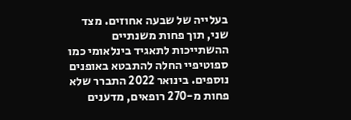בעלייה של שבעה אחוזים. מצד שני, תוך פחות משנתיים ההשתייכות לתאגיד בינלאומי כמו ספוטיפיי החלה להתבטא באופנים נוספים. בינואר 2022 התברר שלא פחות מ-270 רופאים, מדענים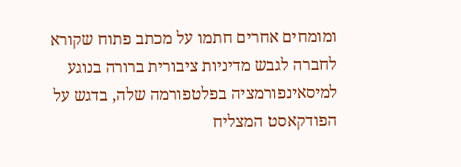ומומחים אחרים חתמו על מכתב פתוח שקורא לחברה לגבש מדיניות ציבורית ברורה בנוגע למיסאינפורמציה בפלטפורמה שלה, בדגש על הפודקאסט המצליח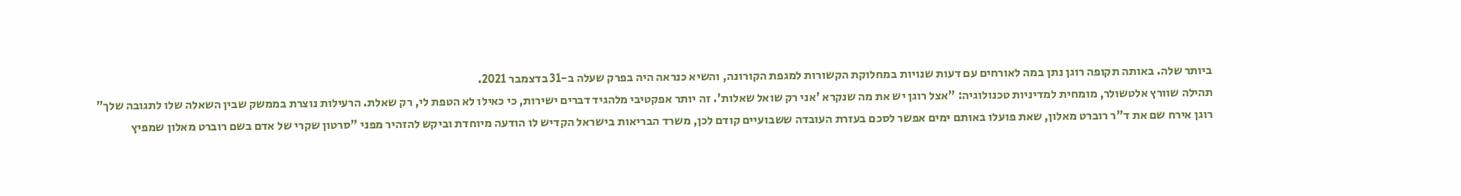ביותר שלה. באותה תקופה רוגן נתן במה לאורחים עם דעות שנויות במחלוקת הקשורות למגפת הקורונה, והשיא כנראה היה בפרק שעלה ב-31 בדצמבר 2021.
תהילה שוורץ אלטשולר, מומחית למדיניות טכנולוגיה: "אצל רוגן יש את מה שנקרא 'אני רק שואל שאלות'. זה יותר אפקטיבי מלהגיד דברים ישירות, כי כאילו לא הטפת לי, רק שאלת. הרעילות נוצרת בממשק שבין השאלה שלו לתגובה שלך"
רוגן אירח שם את ד"ר רוברט מאלון, שאת פועלו באותם ימים אפשר לסכם בעזרת העובדה ששבועיים קודם לכן, משרד הבריאות בישראל הקדיש לו הודעה מיוחדת וביקש להזהיר מפני "סרטון שקרי של אדם בשם רוברט מאלון שמפיץ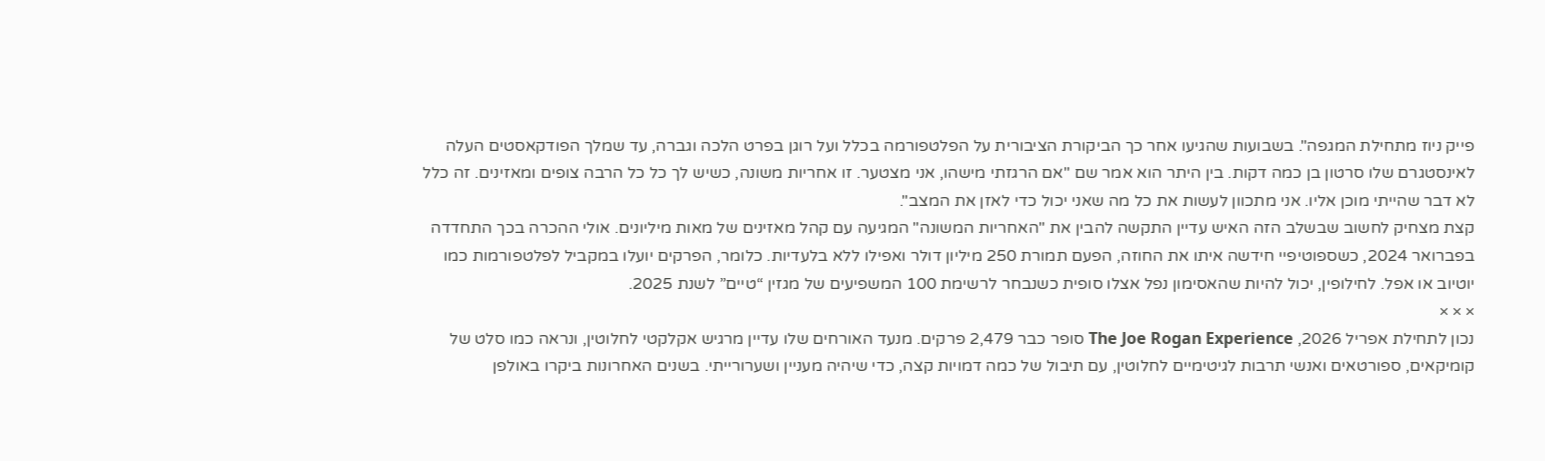פייק ניוז מתחילת המגפה". בשבועות שהגיעו אחר כך הביקורת הציבורית על הפלטפורמה בכלל ועל רוגן בפרט הלכה וגברה, עד שמלך הפודקאסטים העלה לאינסטגרם שלו סרטון בן כמה דקות. בין היתר הוא אמר שם "אם הרגזתי מישהו, אני מצטער. זו אחריות משונה, כשיש לך כל כל הרבה צופים ומאזינים. זה כלל לא דבר שהייתי מוכן אליו. אני מתכוון לעשות את כל מה שאני יכול כדי לאזן את המצב".
קצת מצחיק לחשוב שבשלב הזה האיש עדיין התקשה להבין את "האחריות המשונה" המגיעה עם קהל מאזינים של מאות מיליונים. אולי ההכרה בכך התחדדה בפברואר 2024, כשספוטיפיי חידשה איתו את החוזה, הפעם תמורת 250 מיליון דולר ואפילו ללא בלעדיות. כלומר, הפרקים יועלו במקביל לפלטפורמות כמו יוטיוב או אפל. לחילופין, יכול להיות שהאסימון נפל אצלו סופית כשנבחר לרשימת 100 המשפיעים של מגזין “טיים” לשנת 2025.
× × ×
נכון לתחילת אפריל 2026, The Joe Rogan Experience סופר כבר 2,479 פרקים. מנעד האורחים שלו עדיין מרגיש אקלקטי לחלוטין, ונראה כמו סלט של קומיקאים, ספורטאים ואנשי תרבות לגיטימיים לחלוטין, עם תיבול של כמה דמויות קצה, כדי שיהיה מעניין ושערורייתי. בשנים האחרונות ביקרו באולפן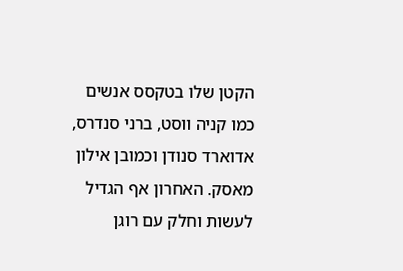הקטן שלו בטקסס אנשים כמו קניה ווסט, ברני סנדרס, אדוארד סנודן וכמובן אילון מאסק. האחרון אף הגדיל לעשות וחלק עם רוגן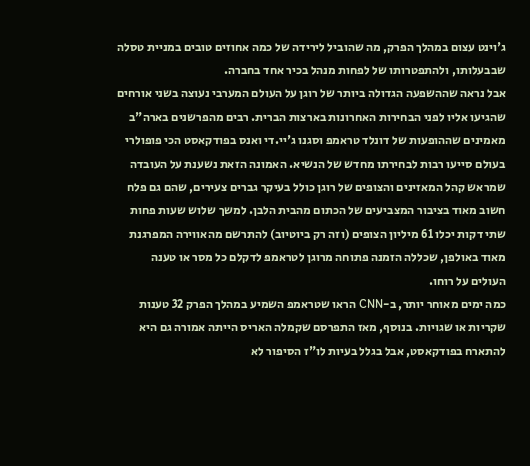ג'וינט עצום במהלך הפרק, מה שהוביל לירידה של כמה אחוזים טובים במניית טסלה שבבעלותו, ולהתפטרותו של לפחות מנהל בכיר אחד בחברה.
אבל נראה שההשפעה הגדולה ביותר של רוגן על העולם המערבי נעוצה בשני אורחים שהגיעו אליו לפני הבחירות האחרונות בארצות הברית. רבים מהפרשנים בארה"ב מאמינים שההופעות של דונלד טראמפ וסגנו ג'יי.די ואנס בפודקאסט הכי פופולרי בעולם סייעו רבות לבחירתו מחדש של הנשיא. האמונה הזאת נשענת על העובדה שמראש קהל המאזינים והצופים של רוגן כולל בעיקר גברים צעירים, שהם גם פלח חשוב מאוד בציבור המצביעים של הכתום מהבית הלבן. למשך שלוש שעות פחות שתי דקות יכלו 61 מיליון הצופים (וזה רק ביוטיוב) להתרשם מהאווירה המפרגנת מאוד באולפן, שכללה הזמנה פתוחה מרוגן לטראמפ לדקלם כל מסר או טענה העולים על רוחו.
כמה ימים מאוחר יותר, ב-CNN הראו שטראמפ השמיע במהלך הפרק 32 טענות שקריות או שגויות. בנוסף, מאז התפרסם שקמלה האריס הייתה אמורה גם היא להתארח בפודקאסט, אבל בגלל בעיות לו"ז הסיפור לא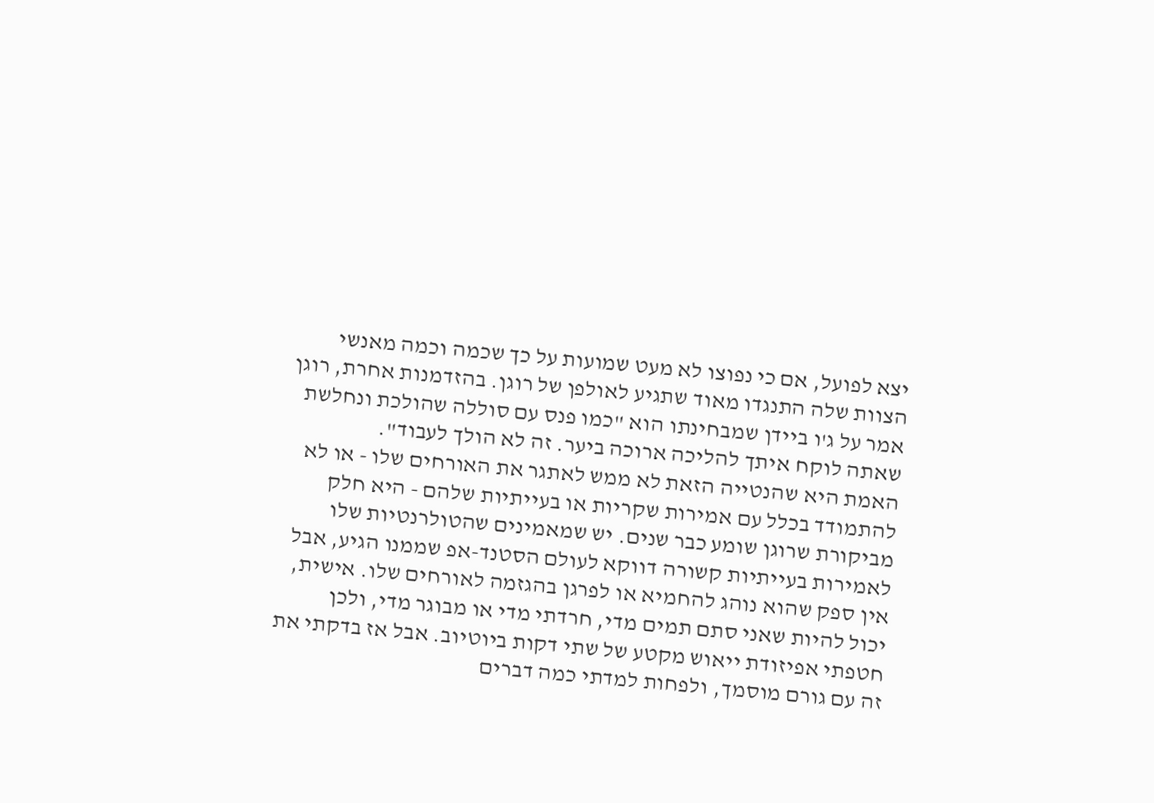יצא לפועל, אם כי נפוצו לא מעט שמועות על כך שכמה וכמה מאנשי הצוות שלה התנגדו מאוד שתגיע לאולפן של רוגן. בהזדמנות אחרת, רוגן אמר על ג'ו ביידן שמבחינתו הוא "כמו פנס עם סוללה שהולכת ונחלשת שאתה לוקח איתך להליכה ארוכה ביער. זה לא הולך לעבוד".
האמת היא שהנטייה הזאת לא ממש לאתגר את האורחים שלו - או לא להתמודד בכלל עם אמירות שקריות או בעייתיות שלהם - היא חלק מביקורת שרוגן שומע כבר שנים. יש שמאמינים שהטולרנטיות שלו לאמירות בעייתיות קשורה דווקא לעולם הסטנד-אפ שממנו הגיע, אבל אין ספק שהוא נוהג להחמיא או לפרגן בהגזמה לאורחים שלו. אישית, יכול להיות שאני סתם תמים מדי, חרדתי מדי או מבוגר מדי, ולכן חטפתי אפיזודת ייאוש מקטע של שתי דקות ביוטיוב. אבל אז בדקתי את זה עם גורם מוסמך, ולפחות למדתי כמה דברים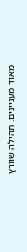מאוד מעניינים. תהילה שוורץ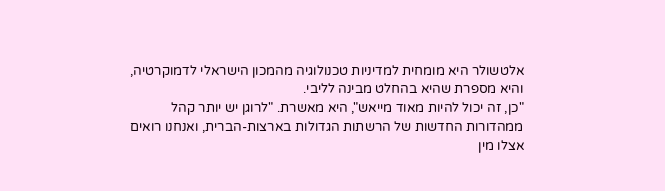אלטשולר היא מומחית למדיניות טכנולוגיה מהמכון הישראלי לדמוקרטיה, והיא מספרת שהיא בהחלט מבינה לליבי.
"כן, זה יכול להיות מאוד מייאש", היא מאשרת. "לרוגן יש יותר קהל ממהדורות החדשות של הרשתות הגדולות בארצות-הברית, ואנחנו רואים אצלו מין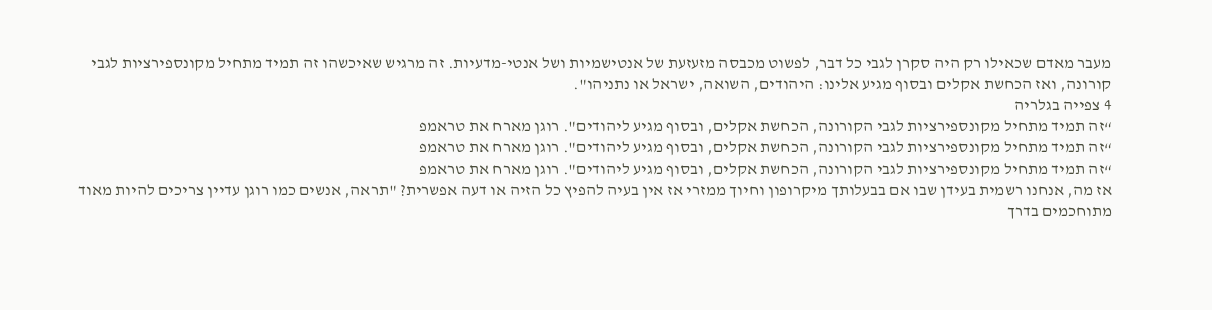מעבר מאדם שכאילו רק היה סקרן לגבי כל דבר, לפשוט מכבסה מזעזעת של אנטישמיות ושל אנטי-מדעיות. זה מרגיש שאיכשהו זה תמיד מתחיל מקונספירציות לגבי קורונה, ואז הכחשת אקלים ובסוף מגיע אלינו: היהודים, השואה, ישראל או נתניהו".
4 צפייה בגלריה
“זה תמיד מתחיל מקונספירציות לגבי הקורונה, הכחשת אקלים, ובסוף מגיע ליהודים". רוגן מארח את טראמפ
“זה תמיד מתחיל מקונספירציות לגבי הקורונה, הכחשת אקלים, ובסוף מגיע ליהודים". רוגן מארח את טראמפ
“זה תמיד מתחיל מקונספירציות לגבי הקורונה, הכחשת אקלים, ובסוף מגיע ליהודים". רוגן מארח את טראמפ
אז מה, אנחנו רשמית בעידן שבו אם בבעלותך מיקרופון וחיוך ממזרי אז אין בעיה להפיץ כל הזיה או דעה אפשרית? "תראה, אנשים כמו רוגן עדיין צריכים להיות מאוד מתוחכמים בדרך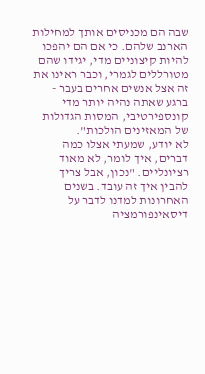שבה הם מכניסים אותך למחילות הארנב שלהם. כי אם הם יהפכו להיות קיצוניים מדי, יגידו שהם מטורללים לגמרי, וכבר ראינו את זה אצל אנשים אחרים בעבר - ברגע שאתה נהיה יותר מדי קונספירטיבי, המסות הגדולות של המאזינים הולכות".
לא יודע, שמעתי אצלו כמה דברים, איך לומר, לא מאוד רציונליים. "נכון, אבל צריך להבין איך זה עובד. בשנים האחרונות למדנו לדבר על דיסאינפורמציה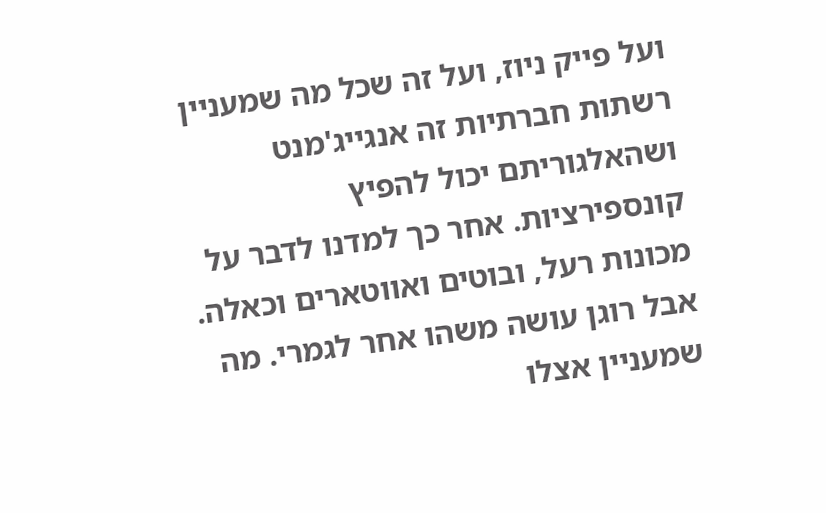ועל פייק ניוז, ועל זה שכל מה שמעניין רשתות חברתיות זה אנגייג'מנט ושהאלגוריתם יכול להפיץ קונספירציות. אחר כך למדנו לדבר על מכונות רעל, ובוטים ואווטארים וכאלה. אבל רוגן עושה משהו אחר לגמרי. מה שמעניין אצלו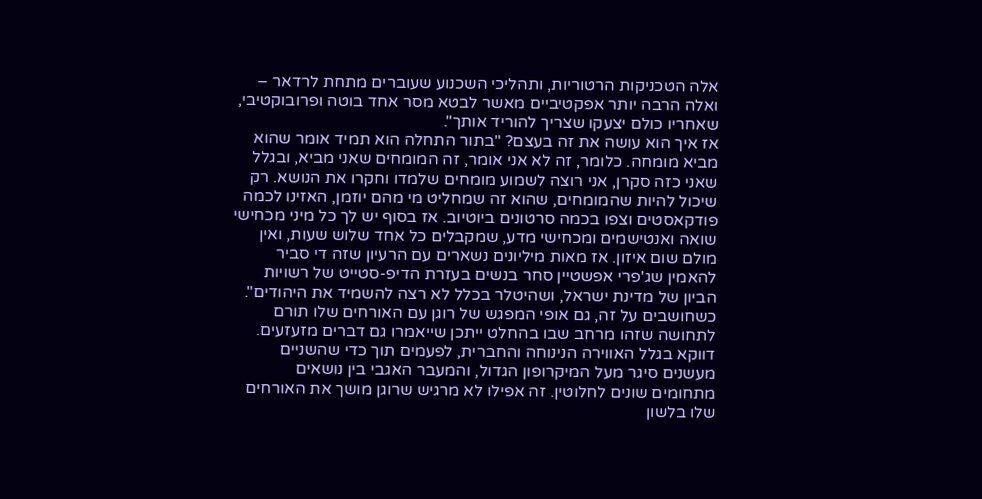אלה הטכניקות הרטוריות, ותהליכי השכנוע שעוברים מתחת לרדאר – ואלה הרבה יותר אפקטיביים מאשר לבטא מסר אחד בוטה ופרובוקטיבי, שאחריו כולם יצעקו שצריך להוריד אותך".
אז איך הוא עושה את זה בעצם? "בתור התחלה הוא תמיד אומר שהוא מביא מומחה. כלומר, זה לא אני אומר, זה המומחים שאני מביא, ובגלל שאני כזה סקרן, אני רוצה לשמוע מומחים שלמדו וחקרו את הנושא. רק שיכול להיות שהמומחים, שהוא זה שמחליט מי מהם יוזמן, האזינו לכמה פודקאסטים וצפו בכמה סרטונים ביוטיוב. אז בסוף יש לך כל מיני מכחישי שואה ואנטישמים ומכחישי מדע, שמקבלים כל אחד שלוש שעות, ואין מולם שום איזון. אז מאות מיליונים נשארים עם הרעיון שזה די סביר להאמין שג'פרי אפשטיין סחר בנשים בעזרת הדיפ-סטייט של רשויות הביון של מדינת ישראל, ושהיטלר בכלל לא רצה להשמיד את היהודים".
כשחושבים על זה, גם אופי המפגש של רוגן עם האורחים שלו תורם לתחושה שזהו מרחב שבו בהחלט ייתכן שייאמרו גם דברים מזעזעים. דווקא בגלל האווירה הנינוחה והחברית, לפעמים תוך כדי שהשניים מעשנים סיגר מעל המיקרופון הגדול, והמעבר האגבי בין נושאים מתחומים שונים לחלוטין. זה אפילו לא מרגיש שרוגן מושך את האורחים שלו בלשון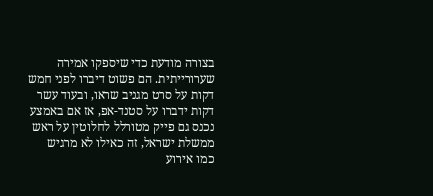בצורה מודעת כדי שיספקו אמירה שערורייתית. הם פשוט דיברו לפני חמש דקות על סרט מגניב שראו, ובעוד עשר דקות ידברו על סטנד-אפ, אז אם באמצע נכנס גם פייק מטורלל לחלוטין על ראש ממשלת ישראל, זה כאילו לא מרגיש כמו אירוע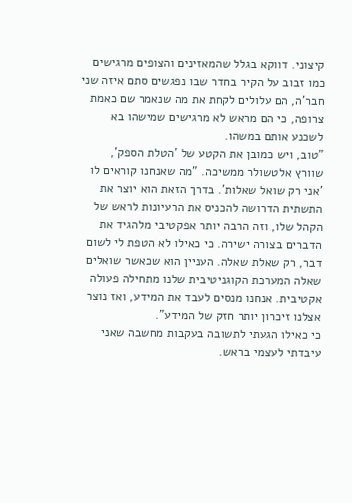קיצוני. דווקא בגלל שהמאזינים והצופים מרגישים כמו זבוב על הקיר בחדר שבו נפגשים סתם איזה שני חבר'ה, הם עלולים לקחת את מה שנאמר שם כאמת צרופה, כי הם מראש לא מרגישים שמישהו בא לשכנע אותם במשהו.
"טוב, ויש כמובן את הקטע של 'הטלת הספק', שוורץ אלטשולר ממשיכה. "מה שאנחנו קוראים לו 'אני רק שואל שאלות'. בדרך הזאת הוא יוצר את התשתית הדרושה להכניס את הרעיונות לראש של הקהל שלו, וזה הרבה יותר אפקטיבי מלהגיד את הדברים בצורה ישירה. כי כאילו לא הטפת לי לשום דבר, רק שאלת שאלה. העניין הוא שכאשר שואלים שאלה המערכת הקוגניטיבית שלנו מתחילה פעולה אקטיבית. אנחנו מנסים לעבד את המידע, ואז נוצר אצלנו זיכרון יותר חזק של המידע".
כי כאילו הגעתי לתשובה בעקבות מחשבה שאני עיבדתי לעצמי בראש.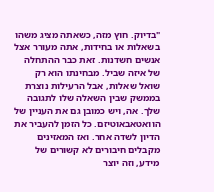"בדיוק. חוץ מזה, כשאתה מציג משהו בשאלות או בחידות, אתה מעורר אצל אנשים חשדנות. זאת כבר ההתחלה של איזה שביל. מבחינתו הוא רק שואל שאלות, אבל הרעילות נוצרת בממשק שבין השאלה שלו לתגובה שלך. אה, ויש כמובן גם את העניין של הוואטאבאוטיזם. כל הזמן להעביר את הדיון לשדה אחר. ואז המאזינים מקבלים חיבורים לא קשורים של מידע, וזה יוצר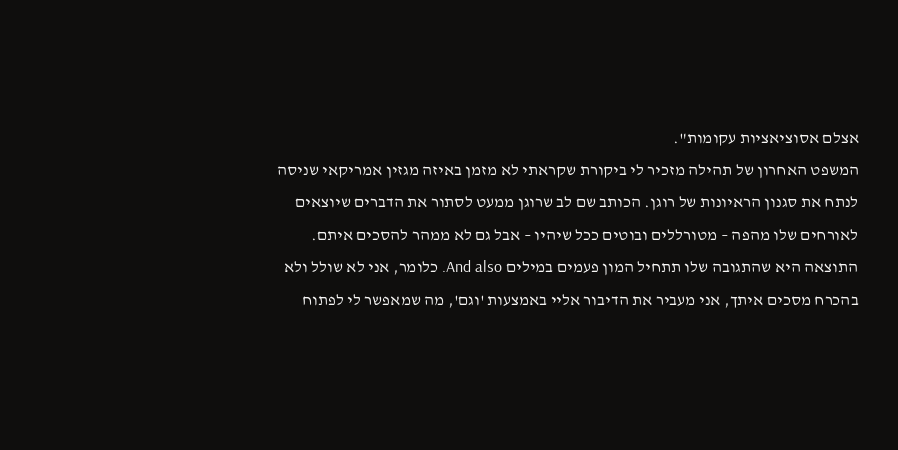אצלם אסוציאציות עקומות".
המשפט האחרון של תהילה מזכיר לי ביקורת שקראתי לא מזמן באיזה מגזין אמריקאי שניסה לנתח את סגנון הראיונות של רוגן. הכותב שם לב שרוגן ממעט לסתור את הדברים שיוצאים לאורחים שלו מהפה – מטורללים ובוטים ככל שיהיו – אבל גם לא ממהר להסכים איתם. התוצאה היא שהתגובה שלו תתחיל המון פעמים במילים And also. כלומר, אני לא שולל ולא בהכרח מסכים איתך, אני מעביר את הדיבור אליי באמצעות 'וגם', מה שמאפשר לי לפתוח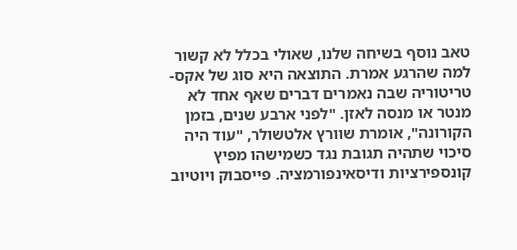טאב נוסף בשיחה שלנו, שאולי בכלל לא קשור למה שהרגע אמרת. התוצאה היא סוג של אקס-טריטוריה שבה נאמרים דברים שאף אחד לא מנטר או מנסה לאזן. "לפני ארבע שנים, בזמן הקורונה", אומרת שוורץ אלטשולר, "עוד היה סיכוי שתהיה תגובת נגד כשמישהו מפיץ קונספירציות ודיסאינפורמציה. פייסבוק ויוטיוב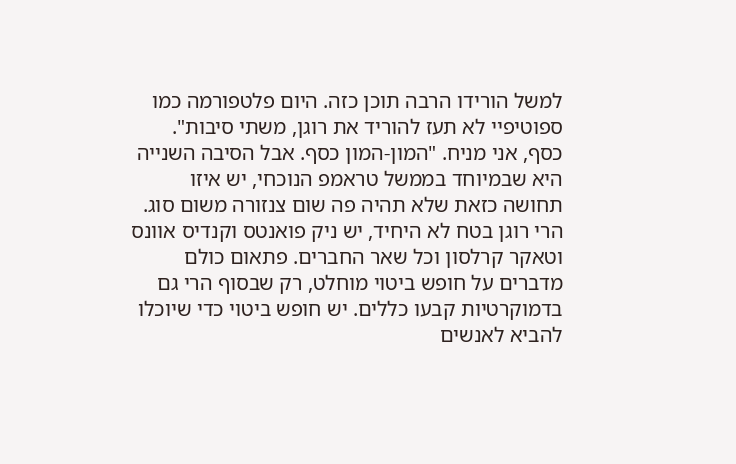למשל הורידו הרבה תוכן כזה. היום פלטפורמה כמו ספוטיפיי לא תעז להוריד את רוגן, משתי סיבות".
כסף, אני מניח. "המון-המון כסף. אבל הסיבה השנייה היא שבמיוחד בממשל טראמפ הנוכחי, יש איזו תחושה כזאת שלא תהיה פה שום צנזורה משום סוג. הרי רוגן בטח לא היחיד, יש ניק פואנטס וקנדיס אוונס וטאקר קרלסון וכל שאר החברים. פתאום כולם מדברים על חופש ביטוי מוחלט, רק שבסוף הרי גם בדמוקרטיות קבעו כללים. יש חופש ביטוי כדי שיוכלו להביא לאנשים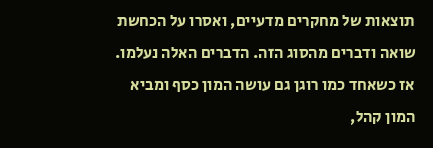תוצאות של מחקרים מדעיים, ואסרו על הכחשת שואה ודברים מהסוג הזה. הדברים האלה נעלמו. אז כשאחד כמו רוגן גם עושה המון כסף ומביא המון קהל,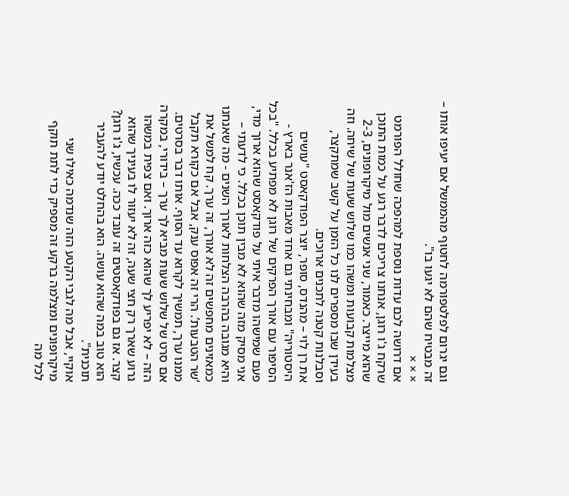וגם יגרום לפלטפורמה לחטוף מהממשל אם יעיפו אותו – זה מבטיח שהם לא יגעו בו".
× × ×
אם דרושה לכם עדות נוספת למהפכה שחולל הפורמט שרקח ג'ו רוגן, אנחנו צריכים לדבר רגע על כמות התוכן שהוא מייצר. כאמור, שני אנשים מול מיקרופונים, 2-3 מצלמות קבועות ומשהו כמו שלוש שעות של שיחה. וזה בעידן שבו מספרים לנו כל הזמן על קשב שמתקצר, וסבלנות קטנה לתכנים ארוכים.
את רן לוי – מהנדס, סופר, יוצר הפודקאסט "עושים היסטוריה" ומבחינתי גם אחד מאבות הז'אנר בארץ - הסיפור עם אורך הפרקים של רוגן לא מפתיע בכלל. "בכל פעם שמישהו מדבר איתי על פודקאסט שהוא ארוך מדי, אני מסיק מזה שהוא לא מבין תוכן בכלל. כי לדעתי – והיא מגובה בהרבה הצלחות לאורך השנים - מה שאנחנו כמאזינים מחפשים זה לא אורך, זה ערך. קח למשל את ‘שר הטבעות’. הרי זה אפוס ענק, אבל אם כקורא תקבל ממנו ערך, תמשיך לקרוא עד הסוף. אותו דבר בסרטים. אם סרט של שלוש שעות מביא לך ערך – בידורי, במקרה הזה – לא יפריע לך שהוא כזה ארוך. ואם צפית במשהו גרוע שארך רק חצי שעה, זה לא יעזור לו בעיניך שהוא קצר. אז גם בפודקאסטים זה עובד ככה. עכשיו, ג'ו רוגן? הוא טוב במה שהוא עושה. הוא בהחלט יודע להעביר תוכנית".
אוקיי, אבל מה לגבי הקטע הזה שנדמה כאילו שני מיקרופונים ומצלמה ברקע זה מספיק כדי לתת תוקף לכל מה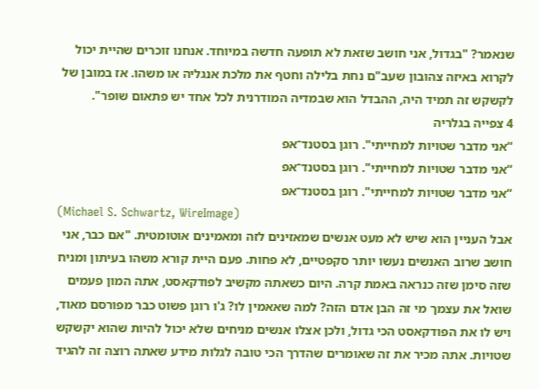שנאמר? "בגדול, אני חושב שזאת לא תופעה חדשה במיוחד. אנחנו זוכרים שהיית יכול לקרוא באיזה צהובון שעב"ם נחת בלילה וחטף את מלכת אנגליה או משהו. אז במובן של לקשקש זה תמיד היה, ההבדל הוא שבמדיה המודרנית לכל אחד יש פתאום שופר".
4 צפייה בגלריה
“אני מדבר שטויות למחייתי". רוגן בסטנד־אפ
“אני מדבר שטויות למחייתי". רוגן בסטנד־אפ
“אני מדבר שטויות למחייתי". רוגן בסטנד־אפ
(Michael S. Schwartz, WireImage)
אבל העניין הוא שיש לא מעט אנשים שמאזינים לזה ומאמינים אוטומטית. "אם כבר, אני חושב שרוב האנשים נעשו יותר סקפטיים, לא פחות. פעם היית קורא משהו בעיתון ומניח שזה סימן שזה כנראה באמת קרה. היום כשאתה מקשיב לפודקאסט, אתה המון פעמים שואל את עצמך מי זה הבן אדם הזה? למה שאאמין לו? ג'ו רוגן פשוט כבר מפורסם מאוד, ויש לו את הפודקאסט הכי גדול, ולכן אצלו אנשים מניחים שלא יכול להיות שהוא יקשקש שטויות. אתה מכיר את זה שאומרים שהדרך הכי טובה לגלות מידע שאתה רוצה זה להגיד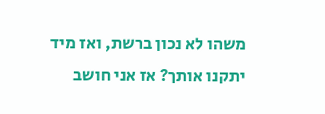משהו לא נכון ברשת, ואז מיד יתקנו אותך? אז אני חושב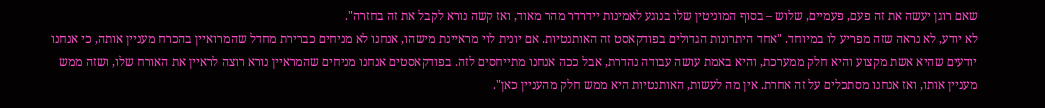שאם רוגן יעשה את זה פעם, פעמיים, שלוש – בסוף המוניטין שלו בנוגע לאמינות יידרדר מהר מאוד, ואז קשה נורא לקבל את זה בחזרה".
לא יודע, לא נראה שזה מפריע לו במיוחד. "אחד היתרונות הגדולים בפודקאסט זה האותנטיות. אם יונית לוי מראיינת מישהו, אנחנו לא מניחים כברירת מחדל שהמרואיין בהכרח מעניין אותה, כי אנחנו יודעים שהיא אשת מקצוע והיא חלק ממערכת, והיא באמת עושה עבודה נהדרת, אבל ככה אנחנו מתייחסים לזה. בפודקאסטים אנחנו מניחים שהמראיין נורא רוצה לראיין את האורח שלו, ושזה ממש מעניין אותו, ואז אנחנו מסתכלים על זה אחרת. אין מה לעשות, האותנטיות היא ממש חלק מהעניין כאן".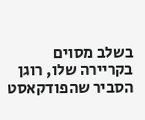בשלב מסוים בקריירה שלו, רוגן הסביר שהפודקאסט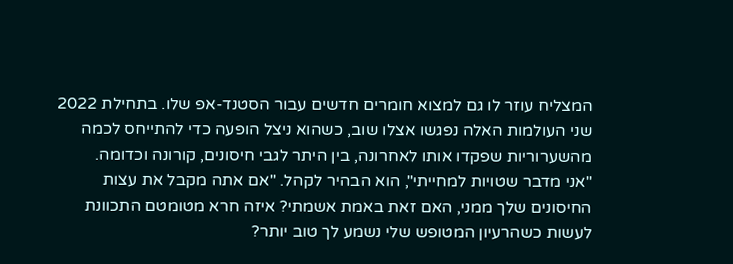המצליח עוזר לו גם למצוא חומרים חדשים עבור הסטנד-אפ שלו. בתחילת 2022 שני העולמות האלה נפגשו אצלו שוב, כשהוא ניצל הופעה כדי להתייחס לכמה מהשערוריות שפקדו אותו לאחרונה, בין היתר לגבי חיסונים, קורונה וכדומה.
"אני מדבר שטויות למחייתי", הוא הבהיר לקהל. "אם אתה מקבל את עצות החיסונים שלך ממני, האם זאת באמת אשמתי? איזה חרא מטומטם התכוונת לעשות כשהרעיון המטופש שלי נשמע לך טוב יותר?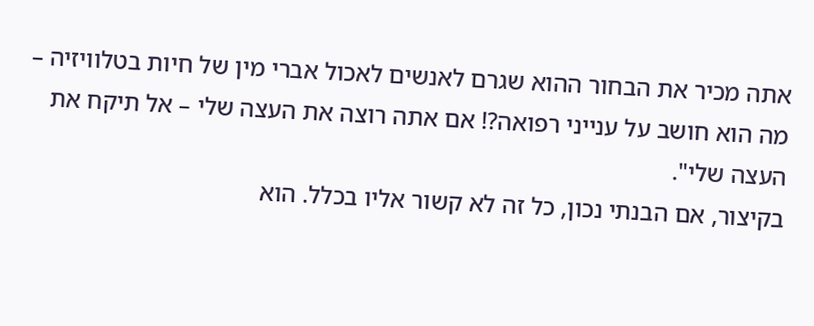אתה מכיר את הבחור ההוא שגרם לאנשים לאכול אברי מין של חיות בטלוויזיה – מה הוא חושב על ענייני רפואה?! אם אתה רוצה את העצה שלי – אל תיקח את העצה שלי".
בקיצור, אם הבנתי נכון, כל זה לא קשור אליו בכלל. הוא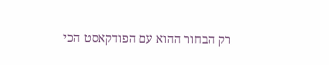רק הבחור ההוא עם הפודקאסט הכי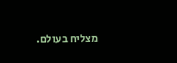מצליח בעולם.